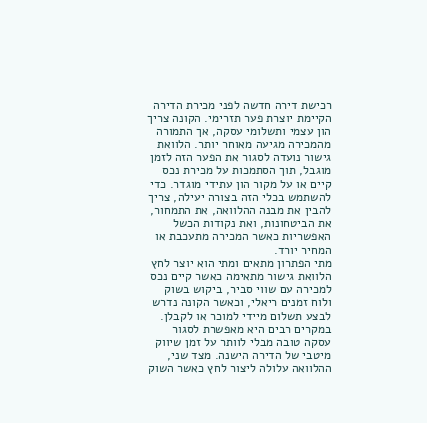רכישת דירה חדשה לפני מכירת הדירה הקיימת יוצרת פער תזרימי. הקונה צריך הון עצמי ותשלומי עסקה, אך התמורה מהמכירה מגיעה מאוחר יותר. הלוואת גישור נועדה לסגור את הפער הזה לזמן מוגבל, תוך הסתמכות על מכירת נכס קיים או על מקור הון עתידי מוגדר. כדי להשתמש בכלי הזה בצורה יעילה, צריך להבין את מבנה ההלוואה, את התמחור, את הביטחונות, ואת נקודות הכשל האפשריות כאשר המכירה מתעכבת או המחיר יורד.
מתי הפתרון מתאים ומתי הוא יוצר לחץ
הלוואת גישור מתאימה כאשר קיים נכס למכירה עם שווי סביר, ביקוש בשוק ולוח זמנים ריאלי, וכאשר הקונה נדרש לבצע תשלום מיידי למוכר או לקבלן. במקרים רבים היא מאפשרת לסגור עסקה טובה מבלי לוותר על זמן שיווק מיטבי של הדירה הישנה. מצד שני, ההלוואה עלולה ליצור לחץ כאשר השוק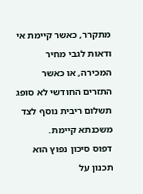מתקרר, כאשר קיימת אי ודאות לגבי מחיר המכירה, או כאשר התזרים החודשי לא סופג תשלום ריבית נוסף לצד משכנתא קיימת.
דפוס סיכון נפוץ הוא תכנון על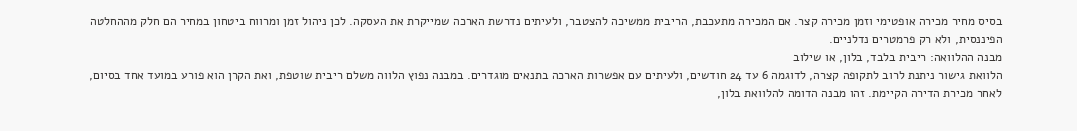בסיס מחיר מכירה אופטימי וזמן מכירה קצר. אם המכירה מתעכבת, הריבית ממשיכה להצטבר, ולעיתים נדרשת הארכה שמייקרת את העסקה. לכן ניהול זמן ומרווח ביטחון במחיר הם חלק מההחלטה הפיננסית, ולא רק פרמטרים נדלניים.
מבנה ההלוואה: ריבית בלבד, בלון, או שילוב
הלוואת גישור ניתנת לרוב לתקופה קצרה, לדוגמה 6 עד 24 חודשים, ולעיתים עם אפשרות הארכה בתנאים מוגדרים. במבנה נפוץ הלווה משלם ריבית שוטפת, ואת הקרן הוא פורע במועד אחד בסיום, לאחר מכירת הדירה הקיימת. זהו מבנה הדומה להלוואת בלון,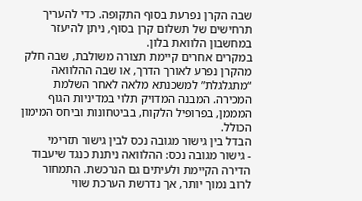שבה הקרן נפרעת בסוף התקופה. כדי להעריך תרחישים של תשלום קרן בסוף, ניתן להיעזר במחשבון הלוואת בלון.
במקרים אחרים קיימת תצורה משולבת, שבה חלק מהקרן נפרע לאורך הדרך, או שבה ההלוואה “מתגלגלת” למשכנתא מלאה לאחר השלמת המכירה. המבנה המדויק תלוי במדיניות הגוף המממן, בפרופיל הלקוח, בביטחונות וביחס המימון הכולל.
הבדל בין גישור מגובה נכס לבין גישור תזרימי
- גישור מגובה נכס: ההלוואה ניתנת כנגד שיעבוד הדירה הקיימת ולעיתים גם הנרכשת. התמחור לרוב נמוך יותר, אך נדרשת הערכת שווי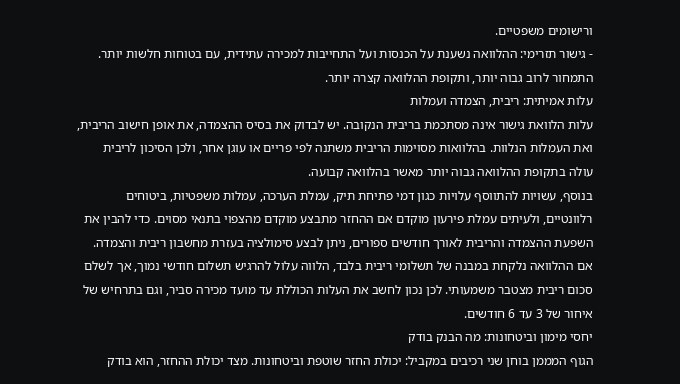ורישומים משפטיים.
- גישור תזרימי: ההלוואה נשענת על הכנסות ועל התחייבות למכירה עתידית, עם בטוחות חלשות יותר. התמחור לרוב גבוה יותר, ותקופת ההלוואה קצרה יותר.
עלות אמיתית: ריבית, הצמדה ועמלות
עלות הלוואת גישור אינה מסתכמת בריבית הנקובה. יש לבדוק את בסיס ההצמדה, את אופן חישוב הריבית, ואת העמלות הנלוות. בהלוואות מסוימות הריבית משתנה לפי פריים או עוגן אחר, ולכן הסיכון לריבית עולה בתקופת ההלוואה גבוה יותר מאשר בהלוואה קבועה.
בנוסף, עשויות להתווסף עלויות כגון דמי פתיחת תיק, עמלת הערכה, עמלות משפטיות, ביטוחים רלוונטיים, ולעיתים עמלת פירעון מוקדם אם ההחזר מתבצע מוקדם מהצפוי בתנאי מסוים. כדי להבין את השפעת ההצמדה והריבית לאורך חודשים ספורים, ניתן לבצע סימולציה בעזרת מחשבון ריבית והצמדה.
אם ההלוואה נלקחת במבנה של תשלומי ריבית בלבד, הלווה עלול להרגיש תשלום חודשי נמוך, אך לשלם סכום ריבית מצטבר משמעותי. לכן נכון לחשב את העלות הכוללת עד מועד מכירה סביר, וגם בתרחיש של איחור של 3 עד 6 חודשים.
יחסי מימון וביטחונות: מה הבנק בודק
הגוף המממן בוחן שני רכיבים במקביל: יכולת החזר שוטפת וביטחונות. מצד יכולת ההחזר, הוא בודק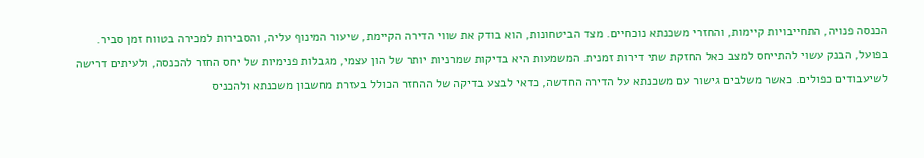הכנסה פנויה, התחייבויות קיימות, והחזרי משכנתא נוכחיים. מצד הביטחונות, הוא בודק את שווי הדירה הקיימת, שיעור המינוף עליה, והסבירות למכירה בטווח זמן סביר.
בפועל, הבנק עשוי להתייחס למצב כאל החזקת שתי דירות זמנית. המשמעות היא בדיקות שמרניות יותר של הון עצמי, מגבלות פנימיות של יחס החזר להכנסה, ולעיתים דרישה לשיעבודים כפולים. כאשר משלבים גישור עם משכנתא על הדירה החדשה, כדאי לבצע בדיקה של ההחזר הכולל בעזרת מחשבון משכנתא ולהכניס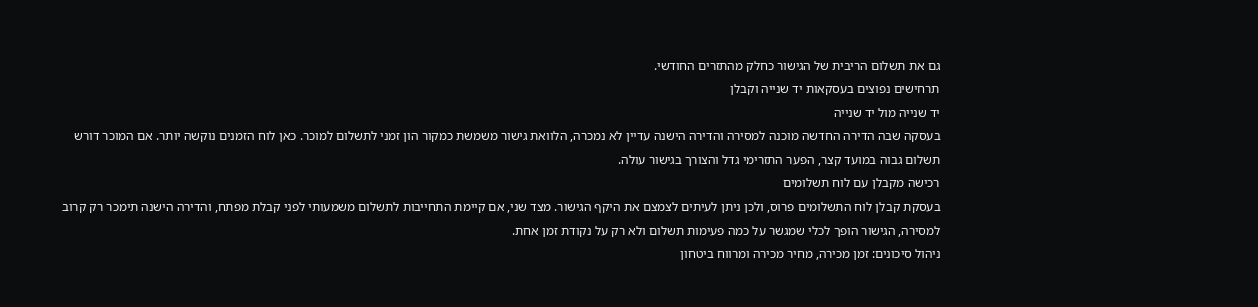גם את תשלום הריבית של הגישור כחלק מהתזרים החודשי.
תרחישים נפוצים בעסקאות יד שנייה וקבלן
יד שנייה מול יד שנייה
בעסקה שבה הדירה החדשה מוכנה למסירה והדירה הישנה עדיין לא נמכרה, הלוואת גישור משמשת כמקור הון זמני לתשלום למוכר. כאן לוח הזמנים נוקשה יותר. אם המוכר דורש תשלום גבוה במועד קצר, הפער התזרימי גדל והצורך בגישור עולה.
רכישה מקבלן עם לוח תשלומים
בעסקת קבלן לוח התשלומים פרוס, ולכן ניתן לעיתים לצמצם את היקף הגישור. מצד שני, אם קיימת התחייבות לתשלום משמעותי לפני קבלת מפתח, והדירה הישנה תימכר רק קרוב למסירה, הגישור הופך לכלי שמגשר על כמה פעימות תשלום ולא רק על נקודת זמן אחת.
ניהול סיכונים: זמן מכירה, מחיר מכירה ומרווח ביטחון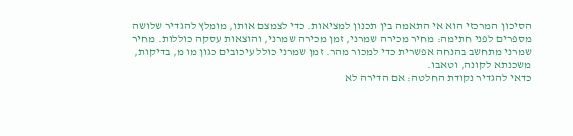הסיכון המרכזי הוא אי התאמה בין תכנון למציאות. כדי לצמצם אותו, מומלץ להגדיר שלושה מספרים לפני חתימה: מחיר מכירה שמרני, זמן מכירה שמרני, והוצאות עסקה כוללות. מחיר שמרני מתחשב בהנחה אפשרית כדי למכור מהר. זמן שמרני כולל עיכובים כגון מו מ, בדיקות, משכנתא לקונה, וטאבו.
כדאי להגדיר נקודת החלטה: אם הדירה לא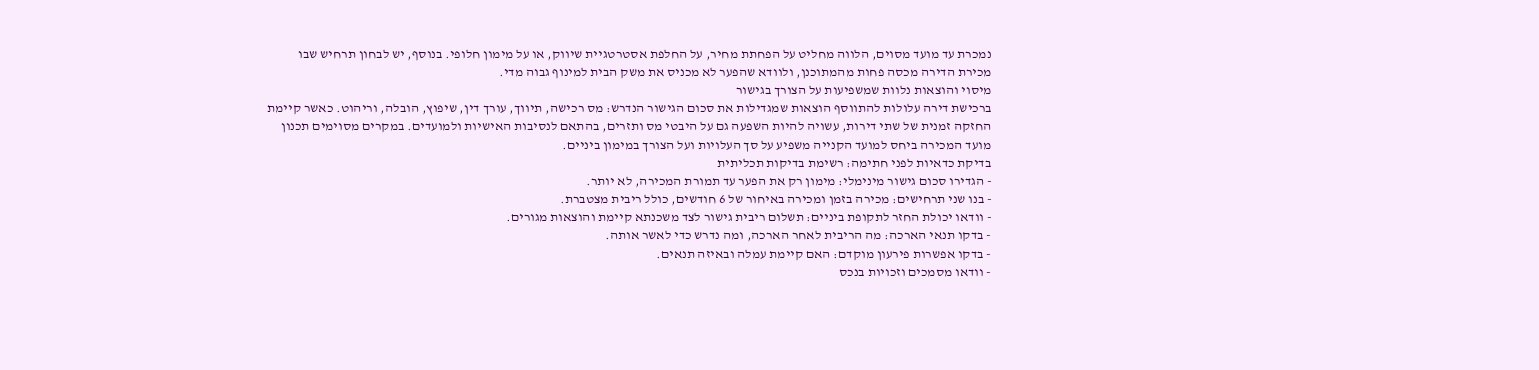נמכרת עד מועד מסוים, הלווה מחליט על הפחתת מחיר, על החלפת אסטרטגיית שיווק, או על מימון חלופי. בנוסף, יש לבחון תרחיש שבו מכירת הדירה מכסה פחות מהמתוכנן, ולוודא שהפער לא מכניס את משק הבית למינוף גבוה מדי.
מיסוי והוצאות נלוות שמשפיעות על הצורך בגישור
ברכישת דירה עלולות להתווסף הוצאות שמגדילות את סכום הגישור הנדרש: מס רכישה, תיווך, עורך דין, שיפוץ, הובלה, וריהוט. כאשר קיימת החזקה זמנית של שתי דירות, עשויה להיות השפעה גם על היבטי מס ותזרים, בהתאם לנסיבות האישיות ולמועדים. במקרים מסוימים תכנון מועד המכירה ביחס למועד הקנייה משפיע על סך העלויות ועל הצורך במימון ביניים.
בדיקת כדאיות לפני חתימה: רשימת בדיקות תכליתית
- הגדירו סכום גישור מינימלי: מימון רק את הפער עד תמורת המכירה, לא יותר.
- בנו שני תרחישים: מכירה בזמן ומכירה באיחור של 6 חודשים, כולל ריבית מצטברת.
- וודאו יכולת החזר לתקופת ביניים: תשלום ריבית גישור לצד משכנתא קיימת והוצאות מגורים.
- בדקו תנאי הארכה: מה הריבית לאחר הארכה, ומה נדרש כדי לאשר אותה.
- בדקו אפשרות פירעון מוקדם: האם קיימת עמלה ובאיזה תנאים.
- וודאו מסמכים וזכויות בנכס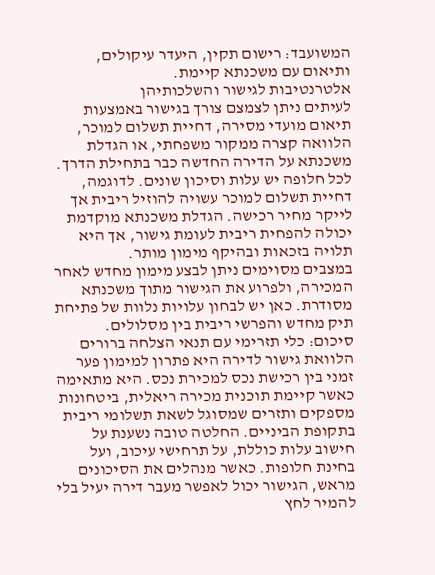המשועבד: רישום תקין, היעדר עיקולים, ותיאום עם משכנתא קיימת.
אלטרנטיבות לגישור והשלכותיהן
לעיתים ניתן לצמצם צורך בגישור באמצעות תיאום מועדי מסירה, דחיית תשלום למוכר, הלוואה קצרה ממקור משפחתי, או הגדלת משכנתא על הדירה החדשה כבר בתחילת הדרך. לכל חלופה יש עלות וסיכון שונים. לדוגמה, דחיית תשלום למוכר עשויה להוזיל ריבית אך לייקר מחיר רכישה. הגדלת משכנתא מוקדמת יכולה להפחית ריבית לעומת גישור, אך היא תלויה בזכאות ובהיקף מימון מותר.
במצבים מסוימים ניתן לבצע מימון מחדש לאחר המכירה, ולפרוע את הגישור מתוך משכנתא מסודרת. כאן יש לבחון עלויות נלוות של פתיחת תיק מחדש והפרשי ריבית בין מסלולים.
סיכום: כלי תזרימי עם תנאי הצלחה ברורים
הלוואת גישור לדירה היא פתרון למימון פער זמני בין רכישת נכס למכירת נכס. היא מתאימה כאשר קיימת תוכנית מכירה ריאלית, ביטחונות מספקים ותזרים שמסוגל לשאת תשלומי ריבית בתקופת הביניים. החלטה טובה נשענת על חישוב עלות כוללת, על תרחישי עיכוב, ועל בחינת חלופות. כאשר מנהלים את הסיכונים מראש, הגישור יכול לאפשר מעבר דירה יעיל בלי להמיר לחץ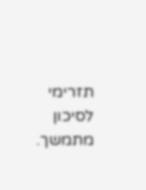תזרימי לסיכון מתמשך.